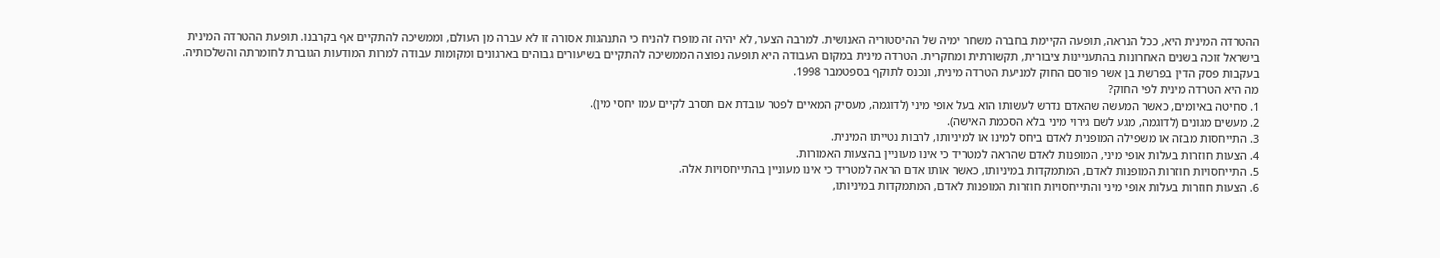ההטרדה המינית היא, ככל הנראה, תופעה הקיימת בחברה משחר ימיה של ההיסטוריה האנושית. למרבה הצער, לא יהיה זה מופרז להניח כי התנהגות אסורה זו לא עברה מן העולם, וממשיכה להתקיים אף בקרבנו. תופעת ההטרדה המינית בישראל זוכה בשנים האחרונות בהתעניינות ציבורית, תקשורתית ומחקרית. הטרדה מינית במקום העבודה היא תופעה נפוצה הממשיכה להתקיים בשיעורים גבוהים בארגונים ומקומות עבודה למרות המודעות הגוברת לחומרתה והשלכותיה. בעקבות פסק הדין בפרשת בן אשר פורסם החוק למניעת הטרדה מינית, ונכנס לתוקף בספטמבר 1998.
מה היא הטרדה מינית לפי החוק?
1. סחיטה באיומים, כאשר המעשה שהאדם נדרש לעשותו הוא בעל אופי מיני (לדוגמה, מעסיק המאיים לפטר עובדת אם תסרב לקיים עמו יחסי מין).
2. מעשים מגונים (לדוגמה, מגע לשם גירוי מיני בלא הסכמת האישה).
3. התייחסות מבזה או משפילה המופנית לאדם ביחס למינו או למיניותו, לרבות נטייתו המינית.
4. הצעות חוזרות בעלות אופי מיני, המופנות לאדם שהראה למטריד כי אינו מעוניין בהצעות האמורות.
5. התייחסויות חוזרות המופנות לאדם, המתמקדות במיניותו, כאשר אותו אדם הראה למטריד כי אינו מעוניין בהתייחסויות אלה.
6. הצעות חוזרות בעלות אופי מיני והתייחסויות חוזרות המופנות לאדם, המתמקדות במיניותו,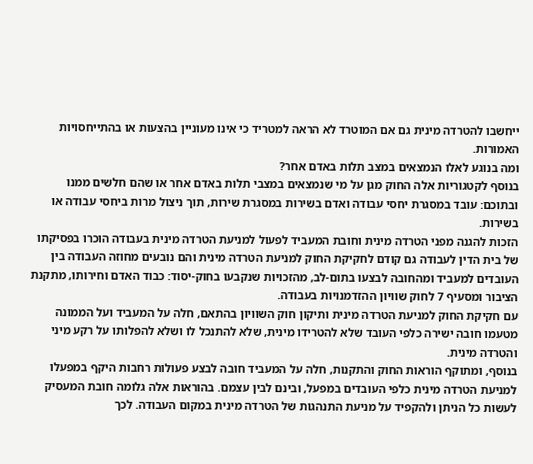ייחשבו להטרדה מינית גם אם המוטרד לא הראה למטריד כי אינו מעוניין בהצעות או בהתייחסויות האמורות.
ומה בנוגע לאלו הנמצאים במצב תלות באדם אחר?
בנוסף לקטגוריות אלה החוק מגן על מי שנמצאים במצבי תלות באדם אחר או שהם חלשים ממנו ובתוכם: עובד במסגרת יחסי עבודה ואדם בשירות במסגרת שירות, תוך ניצול מרות ביחסי עבודה או בשירות.
הזכות להגנה מפני הטרדה מינית וחובת המעביד לפעול למניעת הטרדה מינית בעבודה הוכרו בפסיקתו של בית הדין לעבודה גם קודם לחקיקת החוק למניעת הטרדה מינית והם נובעים מחוזה העבודה בין העובדים למעביד ומהחובה לבצעו בתום-לב, מהזכויות שנקבעו בחוק-יסוד: כבוד האדם וחירותו, מתקנת הציבור ומסעיף 7 לחוק שוויון ההזדמנויות בעבודה.
עם חקיקת החוק למניעת הטרדה מינית ותיקון חוק השוויון בהתאם, חלה על המעביד ועל הממונה מטעמו חובה ישירה כלפי העובד שלא להטרידו מינית, שלא להתנכל לו ושלא להפלותו על רקע מיני והטרדה מינית.
בנוסף, ומתוקף הוראות החוק והתקנות, חלה על המעביד חובה לבצע פעולות רחבות היקף במפעלו למניעת הטרדה מינית כלפי העובדים במפעל, ובינם לבין עצמם. בהוראות אלה גלומה חובת המעסיק לעשות כל הניתן ולהקפיד על מניעת התנהגות של הטרדה מינית במקום העבודה. לכך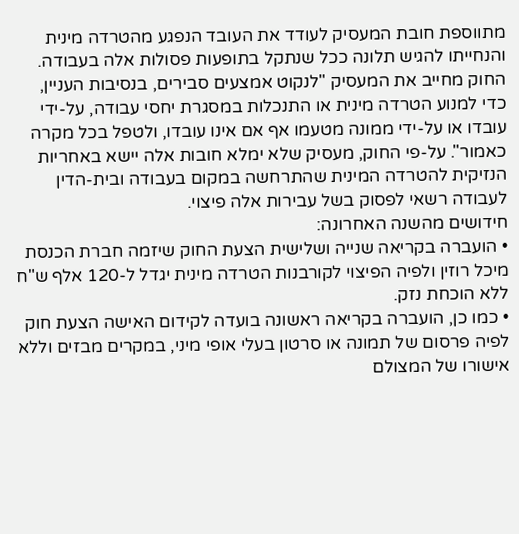מתווספת חובת המעסיק לעודד את העובד הנפגע מהטרדה מינית והנחייתו להגיש תלונה ככל שנתקל בתופעות פסולות אלה בעבודה.
החוק מחייב את המעסיק "לנקוט אמצעים סבירים, בנסיבות העניין, כדי למנוע הטרדה מינית או התנכלות במסגרת יחסי עבודה, על-ידי עובדו או על-ידי ממונה מטעמו אף אם אינו עובדו, ולטפל בכל מקרה כאמור". על-פי החוק, מעסיק שלא ימלא חובות אלה יישא באחריות הנזיקית להטרדה המינית שהתרחשה במקום בעבודה ובית-הדין לעבודה רשאי לפסוק בשל עבירות אלה פיצוי.
חידושים מהשנה האחרונה:
• הועברה בקריאה שנייה ושלישית הצעת החוק שיזמה חברת הכנסת מיכל רוזין ולפיה הפיצוי לקורבנות הטרדה מינית יגדל ל-120 אלף ש"ח ללא הוכחת נזק.
• כמו כן, הועברה בקריאה ראשונה בועדה לקידום האישה הצעת חוק לפיה פרסום של תמונה או סרטון בעלי אופי מיני, במקרים מבזים וללא אישורו של המצולם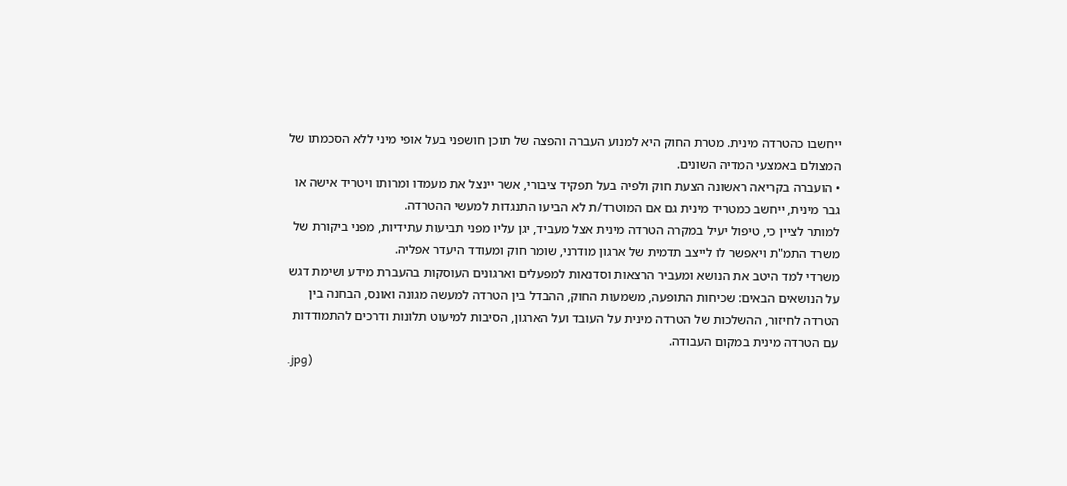ייחשבו כהטרדה מינית. מטרת החוק היא למנוע העברה והפצה של תוכן חושפני בעל אופי מיני ללא הסכמתו של המצולם באמצעי המדיה השונים.
• הועברה בקריאה ראשונה הצעת חוק ולפיה בעל תפקיד ציבורי, אשר יינצל את מעמדו ומרותו ויטריד אישה או גבר מינית, ייחשב כמטריד מינית גם אם המוטרד/ת לא הביעו התנגדות למעשי ההטרדה.
למותר לציין כי, טיפול יעיל במקרה הטרדה מינית אצל מעביד, יגן עליו מפני תביעות עתידיות, מפני ביקורת של משרד התמ"ת ויאפשר לו לייצב תדמית של ארגון מודרני, שומר חוק ומעודד היעדר אפליה.
משרדי למד היטב את הנושא ומעביר הרצאות וסדנאות למפעלים וארגונים העוסקות בהעברת מידע ושימת דגש על הנושאים הבאים: שכיחות התופעה, משמעות החוק, ההבדל בין הטרדה למעשה מגונה ואונס, הבחנה בין הטרדה לחיזור, ההשלכות של הטרדה מינית על העובד ועל הארגון, הסיבות למיעוט תלונות ודרכים להתמודדות עם הטרדה מינית במקום העבודה.
.jpg)